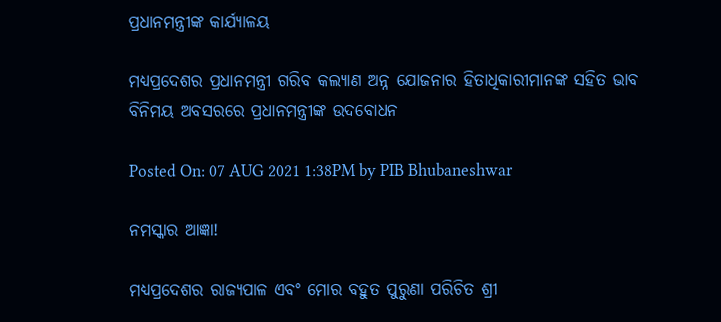ପ୍ରଧାନମନ୍ତ୍ରୀଙ୍କ କାର୍ଯ୍ୟାଳୟ

ମଧ୍ୟପ୍ରଦେଶର ପ୍ରଧାନମନ୍ତ୍ରୀ ଗରିବ କଲ୍ୟାଣ ଅନ୍ନ ଯୋଜନାର ହିତାଧିକାରୀମାନଙ୍କ ସହିତ ଭାବ ବିନିମୟ ଅବସରରେ ପ୍ରଧାନମନ୍ତ୍ରୀଙ୍କ ଉଦବୋଧନ

Posted On: 07 AUG 2021 1:38PM by PIB Bhubaneshwar

ନମସ୍କାର ଆଜ୍ଞା!

ମଧ୍ୟପ୍ରଦେଶର ରାଜ୍ୟପାଳ ଏବଂ ମୋର ବହୁତ ପୁରୁଣା ପରିଚିତ ଶ୍ରୀ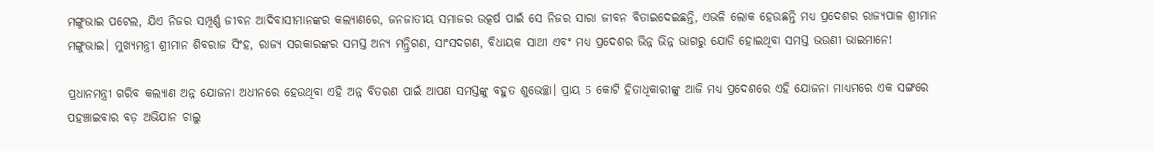ମଙ୍ଗୁଭାଇ ପଟେଲ, ଯିଏ ନିଜର ସମ୍ପୂର୍ଣ୍ଣ ଜୀବନ ଆଦିବାସୀମାନଙ୍କର କଲ୍ୟାଣରେ, ଜନଜାତୀୟ ସମାଜର ଉତ୍କର୍ଷ ପାଇଁ ସେ ନିଜର ସାରା ଜୀବନ ବିତାଇଦେଇଛନ୍ତି, ଏଭଳି ଲୋକ ହେଉଛନ୍ତି ମଧ୍ୟ ପ୍ରଦେଶର ରାଜ୍ୟପାଳ ଶ୍ରୀମାନ ମଙ୍ଗୁଭାଇ। ମୁଖ୍ୟମନ୍ତ୍ରୀ ଶ୍ରୀମାନ ଶିବରାଜ ସିଂହ, ରାଜ୍ୟ ସରକାରଙ୍କର ସମସ୍ତ ଅନ୍ୟ ମନ୍ତ୍ରିଗଣ, ସାଂସଦଗଣ, ବିଧାୟକ ସାଥୀ ଏବଂ ମଧ୍ୟ ପ୍ରଦେଶର ଭିନ୍ନ ଭିନ୍ନ ଭାଗରୁ ଯୋଡି ହୋଇଥିବା ସମସ୍ତ ଭଉଣୀ ଭାଇମାନେ!

ପ୍ରଧାନମନ୍ତ୍ରୀ ଗରିବ କଲ୍ୟାଣ ଅନ୍ନ ଯୋଜନା ଅଧୀନରେ ହେଉଥିବା ଏହି ଅନ୍ନ ବିତରଣ ପାଇଁ ଆପଣ ସମସ୍ତଙ୍କୁ ବହୁତ ଶୁଭେଚ୍ଛା। ପ୍ରାୟ 5 କୋଟି ହିତାଧିକାରୀଙ୍କୁ ଆଜି ମଧ୍ୟ ପ୍ରଦେଶରେ ଏହି ଯୋଜନା ମାଧ୍ୟମରେ ଏକ ସଙ୍ଗରେ ପହଞ୍ଚାଇବାର ବଡ଼ ଅଭିଯାନ ଚାଲୁ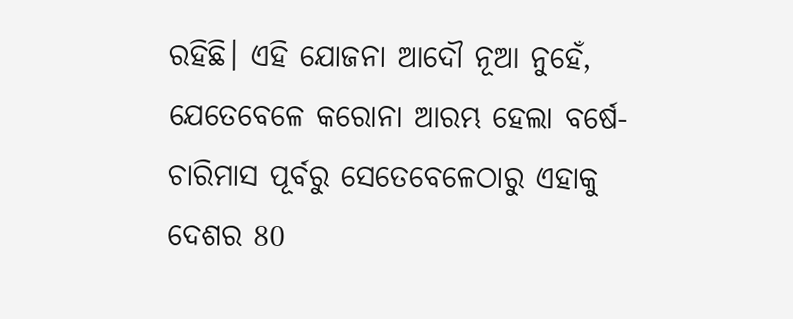ରହିଛି। ଏହି ଯୋଜନା ଆଦୌ ନୂଆ ନୁହେଁ, ଯେତେବେଳେ କରୋନା ଆରମ୍ଭ ହେଲା ବର୍ଷେ-ଚାରିମାସ ପୂର୍ବରୁ ସେତେବେଳେଠାରୁ ଏହାକୁ ଦେଶର 80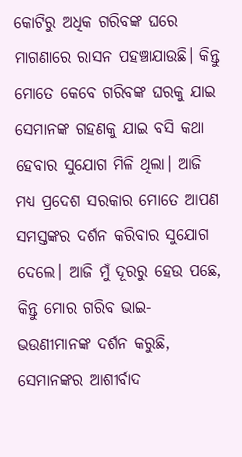କୋଟିରୁ ଅଧିକ ଗରିବଙ୍କ ଘରେ ମାଗଣାରେ ରାସନ ପହଞ୍ଚାଯାଉଛି। କିନ୍ତୁ ମୋତେ କେବେ ଗରିବଙ୍କ ଘରକୁ ଯାଇ ସେମାନଙ୍କ ଗହଣକୁ ଯାଇ ବସି କଥା ହେବାର ସୁଯୋଗ ମିଳି ଥିଲା। ଆଜି ମଧ୍ୟ ପ୍ରଦେଶ ସରକାର ମୋତେ ଆପଣ ସମସ୍ତଙ୍କର ଦର୍ଶନ କରିବାର ସୁଯୋଗ ଦେଲେ। ଆଜି ମୁଁ ଦୂରରୁ ହେଉ ପଛେ, କିନ୍ତୁ ମୋର ଗରିବ ଭାଇ- ଭଉଣୀମାନଙ୍କ ଦର୍ଶନ କରୁଛି, ସେମାନଙ୍କର ଆଶୀର୍ବାଦ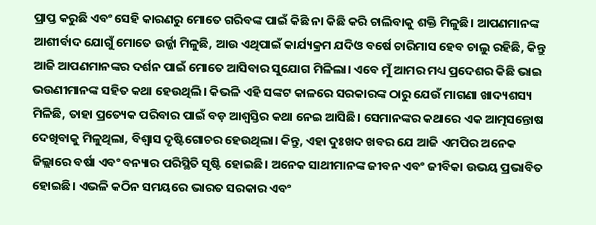ପ୍ରାପ୍ତ କରୁଛି ଏବଂ ସେହି କାରଣରୁ ମୋତେ ଗରିବଙ୍କ ପାଇଁ କିଛି ନା କିଛି କରି ଚାଲିବାକୁ ଶକ୍ତି ମିଳୁଛି। ଆପଣମାନଙ୍କ ଆଶୀର୍ବାଦ ଯୋଗୁଁ ମୋତେ ଉର୍ଜ୍ଜା ମିଳୁଛି, ଆଉ ଏଥିପାଇଁ କାର୍ଯ୍ୟକ୍ରମ ଯଦିଓ ବର୍ଷେ ଚାରିମାସ ହେବ ଚାଲୁ ରହିଛି, କିନ୍ତୁ ଆଜି ଆପଣମାନଙ୍କର ଦର୍ଶନ ପାଇଁ ମୋତେ ଆସିବାର ସୁଯୋଗ ମିଳିଲା। ଏବେ ମୁଁ ଆମର ମଧ୍ୟ ପ୍ରଦେଶର କିଛି ଭାଇ ଭଉଣୀମାନଙ୍କ ସହିତ କଥା ହେଉଥିଲି। କିଭଳି ଏହି ସଙ୍କଟ କାଳରେ ସରକାରଙ୍କ ଠାରୁ ଯେଉଁ ମାଗଣା ଖାଦ୍ୟଶସ୍ୟ ମିଳିଛି, ତାହା ପ୍ରତ୍ୟେକ ପରିବାର ପାଇଁ ବଡ଼ ଆଶ୍ୱସ୍ତିର କଥା ନେଇ ଆସିଛି। ସେମାନଙ୍କର କଥାରେ ଏକ ଆତ୍ମସନ୍ତୋଷ ଦେଖିବାକୁ ମିଳୁଥିଲା, ବିଶ୍ୱାସ ଦୃଷ୍ଟିଗୋଚର ହେଉଥିଲା। କିନ୍ତୁ, ଏହା ଦୁଃଖଦ ଖବର ଯେ ଆଜି ଏମପିର ଅନେକ ଜିଲ୍ଲାରେ ବର୍ଷା ଏବଂ ବନ୍ୟାର ପରିସ୍ଥିତି ସୃଷ୍ଟି ହୋଇଛି। ଅନେକ ସାଥୀମାନଙ୍କ ଜୀବନ ଏବଂ ଜୀବିକା ଉଭୟ ପ୍ରଭାବିତ ହୋଇଛି। ଏଭଳି କଠିନ ସମୟରେ ଭାରତ ସରକାର ଏବଂ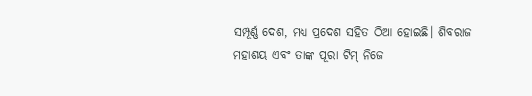ସମ୍ପୂର୍ଣ୍ଣ ଦେଶ, ମଧ୍ୟ ପ୍ରଦେଶ ସହିତ ଠିଆ ହୋଇଛି। ଶିବରାଜ ମହାଶୟ ଏବଂ ତାଙ୍କ ପୂରା ଟିମ୍‍ ନିଜେ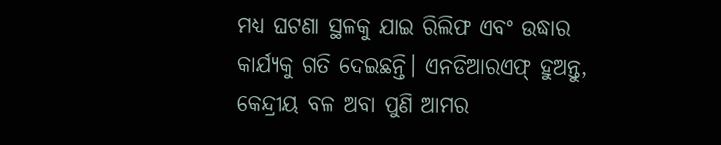ମଧ୍ୟ ଘଟଣା ସ୍ଥଳକୁ ଯାଇ ରିଲିଫ ଏବଂ ଉଦ୍ଧାର କାର୍ଯ୍ୟକୁ ଗତି ଦେଇଛନ୍ତି। ଏନଡିଆରଏଫ୍‍ ହୁଅନ୍ତୁ, କେନ୍ଦ୍ରୀୟ ବଳ ଅବା ପୁଣି ଆମର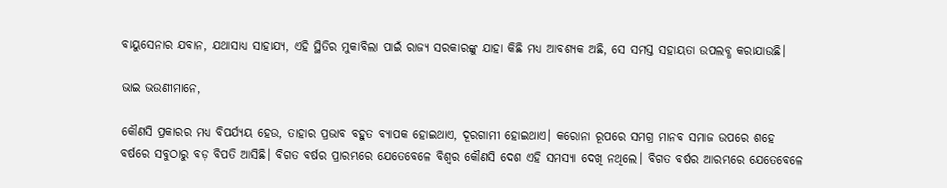ବାୟୁସେନାର ଯବାନ, ଯଥାସାଧ୍ୟ ସାହାଯ୍ୟ, ଏହି ସ୍ଥିତିର ମୁକାବିଲା ପାଇଁ ରାଜ୍ୟ ସରକାରଙ୍କୁ ଯାହା କିଛି ମଧ୍ୟ ଆବଶ୍ୟକ ଅଛି, ସେ ସମସ୍ତ ସହାୟତା ଉପଲବ୍ଧ କରାଯାଉଛି।

ଭାଇ ଭଉଣୀମାନେ,

କୌଣସି ପ୍ରକାରର ମଧ୍ୟ ବିପର୍ଯ୍ୟୟ ହେଉ, ତାହାର ପ୍ରଭାବ ବହୁତ ବ୍ୟାପକ ହୋଇଥାଏ, ଦୂରଗାମୀ ହୋଇଥାଏ। କରୋନା ରୂପରେ ସମଗ୍ର ମାନବ ସମାଜ ଉପରେ ଶହେ ବର୍ଷରେ ସବୁଠାରୁ ବଡ଼ ବିପତି ଆସିଛି। ବିଗତ ବର୍ଷର ପ୍ରାରମ୍ଭରେ ଯେତେବେଳେ ବିଶ୍ୱର କୌଣସି ଦେଶ ଏହି ସମସ୍ୟା ଦେଖି ନଥିଲେ। ବିଗତ ବର୍ଷର ଆରମ୍ଭରେ ଯେତେବେଳେ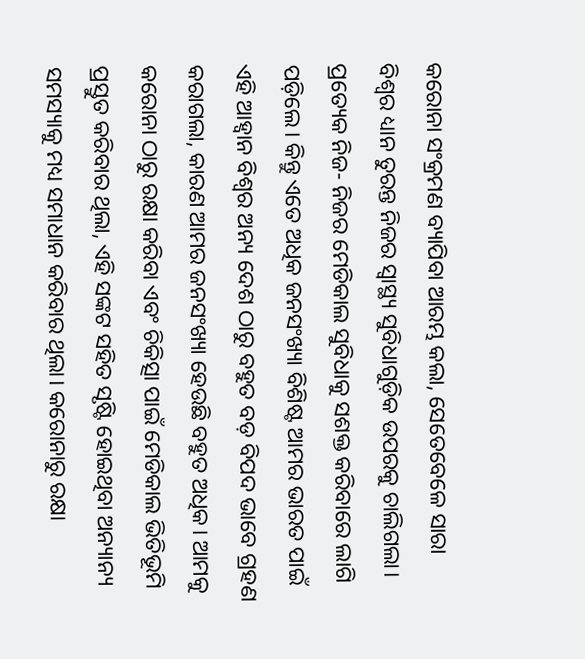କରୋନା ସଂକ୍ରମଣ ବ୍ୟାପିବା ଆରମ୍ଭ କଲା, ସେତେବେଳେ ସାରା ବିଶ୍ୱର ଧ୍ୟାନ ତୁରନ୍ତ ନିଜର ସ୍ୱାସ୍ଥ୍ୟ ସୁବିଧାଗୁଡ଼ିକ ଉପରକୁ ଚାଲିଗଲା। ପ୍ରତ୍ୟେକ ନିଜ- ନିଜର ମେଡିକାଲ ସୁବିଧାକୁ ସଶକ୍ତ କରିବାରେ ଲାଗି ପଡ଼ିଲେ। କିନ୍ତୁ ଏତେ ଅଧିକ ଜନସଂଖ୍ୟା ବିଶିଷ୍ଟ ଆମର ଭାରତ ପାଇଁ ଏହି ଆହ୍ୱାନ ବିଶ୍ୱର ଅନ୍ୟ ଦେଶ ଠାରୁ ବହୁତ ବଡ଼ ବିପଦ ଭାବେ ଗ୍ରହଣ କରାଗଲା, କାରଣ ଆମର ଜନସଂଖ୍ୟା ହେଉଛି ବହୁତ ଅଧିକ। ଆମକୁ କରୋନା ଠାରୁ ରକ୍ଷା କରିବା ଏବଂ ଚିକିତ୍ସା ପାଇଁ ମେଡିକାଲ ଭିତିଭୂମି ପ୍ରସ୍ତୁତ କରିବାର ଥିଲା, ଏହି ସଙ୍କଟ ସହିତ ସୃଷ୍ଟି ହୋଇଥିବା ଅନ୍ୟାନ୍ୟ ସମସ୍ୟାକୁ ମଧ୍ୟ ସମାଧାନ କରିବାର ଥିଲା। କରୋନାରୁ ରକ୍ଷା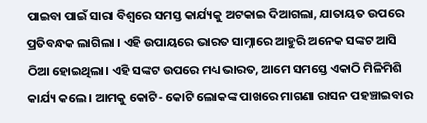ପାଇବା ପାଇଁ ସାରା ବିଶ୍ୱରେ ସମସ୍ତ କାର୍ଯ୍ୟକୁ ଅଟକାଇ ଦିଆଗଲା, ଯାତାୟତ ଉପରେ ପ୍ରତିବନ୍ଧକ ଲାଗିଲା । ଏହି ଉପାୟରେ ଭାରତ ସାମ୍ନାରେ ଆହୁରି ଅନେକ ସଙ୍କଟ ଆସି ଠିଆ ହୋଇଥିଲା। ଏହି ସଙ୍କଟ ଉପରେ ମଧ୍ୟ ଭାରତ, ଆମେ ସମସ୍ତେ ଏକାଠି ମିଳିମିଶି କାର୍ଯ୍ୟ କଲେ। ଆମକୁ କୋଟି- କୋଟି ଲୋକଙ୍କ ପାଖରେ ମାଗଣା ରାସନ ପହଞ୍ଚାଇବାର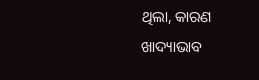ଥିଲା, କାରଣ ଖାଦ୍ୟାଭାବ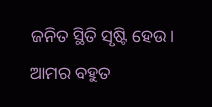ଜନିତ ସ୍ଥିତି ସୃଷ୍ଟି ହେଉ। ଆମର ବହୁତ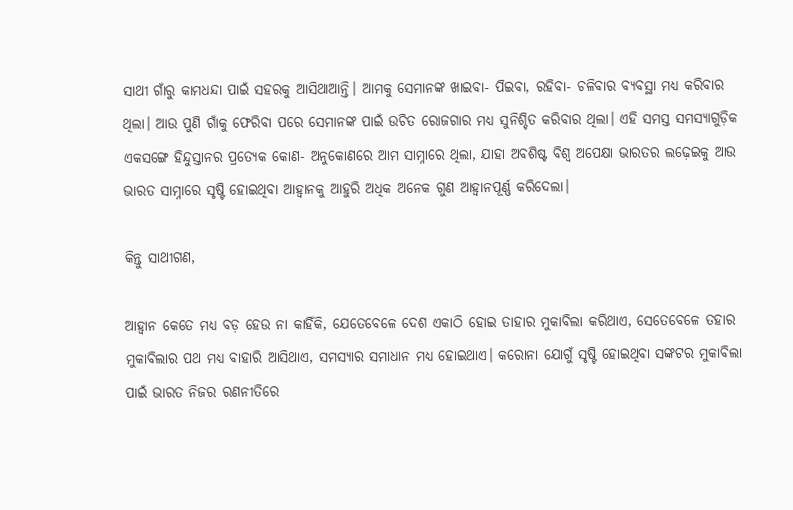ସାଥୀ ଗାଁରୁ କାମଧନ୍ଦା ପାଇଁ ସହରକୁ ଆସିଥାଆନ୍ତି। ଆମକୁ ସେମାନଙ୍କ ଖାଇବା- ପିଇବା, ରହିବା- ଚଳିବାର ବ୍ୟବସ୍ଥା ମଧ୍ୟ କରିବାର ଥିଲା। ଆଉ ପୁଣି ଗାଁକୁ ଫେରିବା ପରେ ସେମାନଙ୍କ ପାଇଁ ଉଚିତ ରୋଜଗାର ମଧ୍ୟ ସୁନିଶ୍ଚିତ କରିବାର ଥିଲା। ଏହି ସମସ୍ତ ସମସ୍ୟାଗୁଡ଼ିକ ଏକସଙ୍ଗେ ହିନ୍ଦୁସ୍ତାନର ପ୍ରତ୍ୟେକ କୋଣ- ଅନୁକୋଣରେ ଆମ ସାମ୍ନାରେ ଥିଲା, ଯାହା ଅବଶିଷ୍ଟ ବିଶ୍ୱ ଅପେକ୍ଷା ଭାରତର ଲଢ଼େଇକୁ ଆଉ ଭାରତ ସାମ୍ନାରେ ସୃଷ୍ଟି ହୋଇଥିବା ଆହ୍ୱାନକୁ ଆହୁରି ଅଧିକ ଅନେକ ଗୁଣ ଆହ୍ୱାନପୂର୍ଣ୍ଣ କରିଦେଲା।

କିନ୍ତୁ ସାଥୀଗଣ,

ଆହ୍ୱାନ କେତେ ମଧ୍ୟ ବଡ଼ ହେଉ ନା କାହିଁକି, ଯେତେବେଳେ ଦେଶ ଏକାଠି ହୋଇ ତାହାର ମୁକାବିଲା କରିଥାଏ, ସେତେବେଳେ ତହାର ମୁକାବିଲାର ପଥ ମଧ୍ୟ ବାହାରି ଆସିଥାଏ, ସମସ୍ୟାର ସମାଧାନ ମଧ୍ୟ ହୋଇଥାଏ। କରୋନା ଯୋଗୁଁ ସୃଷ୍ଟି ହୋଇଥିବା ସଙ୍କଟର ମୁକାବିଲା ପାଇଁ ଭାରତ ନିଜର ରଣନୀତିରେ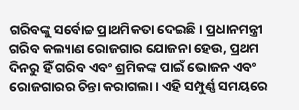ଗରିବଙ୍କୁ ସର୍ବୋଚ୍ଚ ପ୍ରାଥମିକତା ଦେଇଛି। ପ୍ରଧାନମନ୍ତ୍ରୀ ଗରିବ କଲ୍ୟାଣ ରୋଜଗାର ଯୋଜନା ହେଉ, ପ୍ରଥମ ଦିନରୁ ହିଁ ଗରିବ ଏବଂ ଶ୍ରମିକଙ୍କ ପାଇଁ ଭୋଜନ ଏବଂ ରୋଜଗାରର ଚିନ୍ତା କରାଗଲା। ଏହି ସମ୍ପୁର୍ଣ୍ଣ ସମୟରେ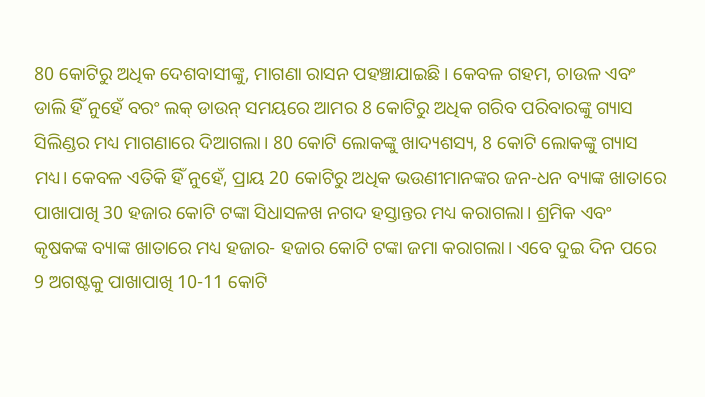80 କୋଟିରୁ ଅଧିକ ଦେଶବାସୀଙ୍କୁ, ମାଗଣା ରାସନ ପହଞ୍ଚାଯାଇଛି। କେବଳ ଗହମ, ଚାଉଳ ଏବଂ ଡାଲି ହିଁ ନୁହେଁ ବରଂ ଲକ୍‍ ଡାଉନ୍‍ ସମୟରେ ଆମର 8 କୋଟିରୁ ଅଧିକ ଗରିବ ପରିବାରଙ୍କୁ ଗ୍ୟାସ ସିଲିଣ୍ଡର ମଧ୍ୟ ମାଗଣାରେ ଦିଆଗଲା। 80 କୋଟି ଲୋକଙ୍କୁ ଖାଦ୍ୟଶସ୍ୟ, 8 କୋଟି ଲୋକଙ୍କୁ ଗ୍ୟାସ ମଧ୍ୟ। କେବଳ ଏତିକି ହିଁ ନୁହେଁ, ପ୍ରାୟ 20 କୋଟିରୁ ଅଧିକ ଭଉଣୀମାନଙ୍କର ଜନ-ଧନ ବ୍ୟାଙ୍କ ଖାତାରେ ପାଖାପାଖି 30 ହଜାର କୋଟି ଟଙ୍କା ସିଧାସଳଖ ନଗଦ ହସ୍ତାନ୍ତର ମଧ୍ୟ କରାଗଲା। ଶ୍ରମିକ ଏବଂ କୃଷକଙ୍କ ବ୍ୟାଙ୍କ ଖାତାରେ ମଧ୍ୟ ହଜାର- ହଜାର କୋଟି ଟଙ୍କା ଜମା କରାଗଲା। ଏବେ ଦୁଇ ଦିନ ପରେ 9 ଅଗଷ୍ଟକୁ ପାଖାପାଖି 10-11 କୋଟି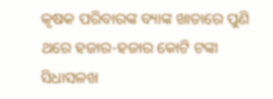କୃଷକ ପରିବାରଙ୍କ ବ୍ୟାଙ୍କ ଖାତାରେ ପୁଣି ଥରେ ହଜାର-ହଜାର କୋଟି ଟଙ୍କା ସିଧାସଳଖ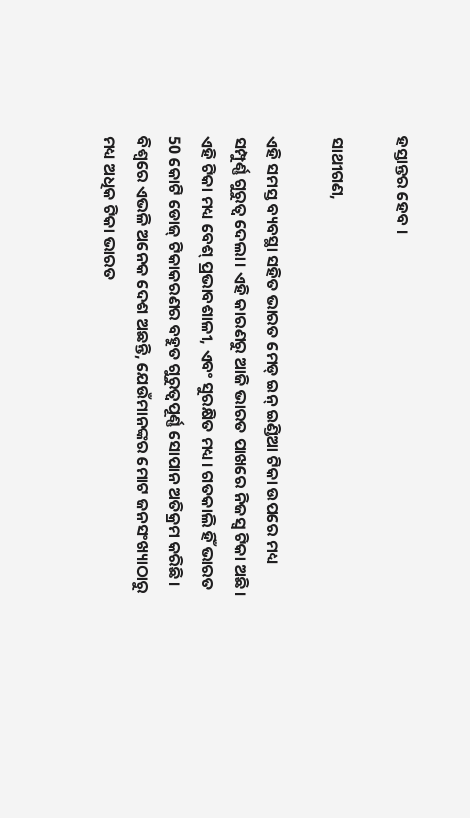ହସ୍ତାନ୍ତର ହେବ ।

ସାଥୀଗଣ,

ଏହି ସମସ୍ତ ବ୍ୟବସ୍ଥା ସହିତ ଭାରତ ମେଡ୍‍ ଇନ୍‍ ଇଣ୍ଡିଆ ଟିକା ଉପରେ ମଧ୍ୟ ସମ୍ପୁର୍ଣ୍ଣ ଗୁରୁତ୍ୱ ଦେଲା। ଏହି କାରଣରୁ ଆଜି ଭାରତ ପାଖରେ ନିଜସ୍ୱ ଟିକା ଅଛି। ଏହି ଟିକା ମଧ୍ୟ ବେଶ୍‍ ପ୍ରଭାବଶାଳୀ, ଏବଂ ସୁରକ୍ଷିତ ମଧ୍ୟ। ଗତକାଲି ହିଁ ଭାରତ 50 କୋଟି ଡୋଜ୍‍ ଟିକାକରଣର ବହୁତ ଗୁରୁତ୍ୱପୂର୍ଣ୍ଣ ସୋପାନ ଅତିକ୍ରମ କରିଛି। ବିଶ୍ୱରେ ଏଭଳି ଅନେକ ଦେଶ ଅଛନ୍ତି, ଯେଉଁମାନଙ୍କର ମୋଟ ଜନସଂଖ୍ୟାଠାରୁ ମଧ୍ୟ ଅଧିକ ଟିକା ଭାରତ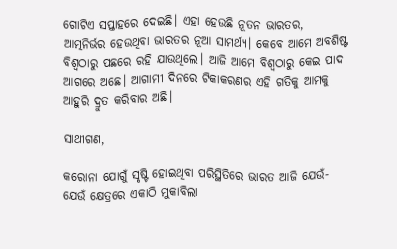ଗୋଟିଏ ସପ୍ତାହରେ ଦେଇଛି। ଏହା ହେଉଛି ନୂତନ ଭାରତର, ଆତ୍ମନିର୍ଭର ହେଉଥିବା ଭାରତର ନୂଆ ସାମର୍ଥ୍ୟ। କେବେ ଆମେ ଅବଶିଷ୍ଟ ବିଶ୍ୱଠାରୁ ପଛରେ ରହି ଯାଉଥିଲେ। ଆଜି ଆମେ ବିଶ୍ୱଠାରୁ କେଇ ପାଦ ଆଗରେ ଅଛେ। ଆଗାମୀ ଦିନରେ ଟିକାକରଣର ଏହି ଗତିକୁ ଆମକୁ ଆହୁରି ଦ୍ରୁତ କରିବାର ଅଛି।

ସାଥୀଗଣ,

କରୋନା ଯୋଗୁଁ ସୃଷ୍ଟି ହୋଇଥିବା ପରିସ୍ଥିତିରେ ଭାରତ ଆଜି ଯେଉଁ- ଯେଉଁ କ୍ଷେତ୍ରରେ ଏକାଠି ମୁକାବିଲା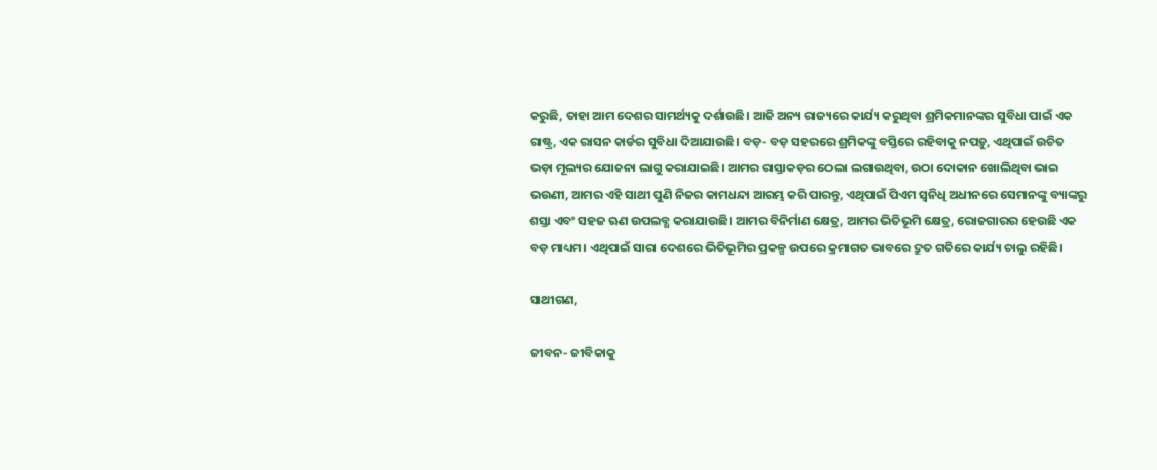କରୁଛି, ତାହା ଆମ ଦେଶର ସାମର୍ଥ୍ୟକୁ ଦର୍ଶାଉଛି। ଆଜି ଅନ୍ୟ ରାଜ୍ୟରେ କାର୍ଯ୍ୟ କରୁଥିବା ଶ୍ରମିକମାନଙ୍କର ସୁବିଧା ପାଇଁ ଏକ ରାଷ୍ଟ୍ର, ଏକ ରାସନ କାର୍ଡର ସୁବିଧା ଦିଆଯାଉଛି। ବଡ଼- ବଡ଼ ସହରରେ ଶ୍ରମିକଙ୍କୁ ବସ୍ତିରେ ରହିବାକୁ ନପଡ଼ୁ, ଏଥିପାଇଁ ଉଚିତ ଭଡ଼ା ମୂଲ୍ୟର ଯୋଜନା ଲାଗୁ କରାଯାଇଛି। ଆମର ରାସ୍ତାକଡ଼ର ଠେଲା ଲଗାଉଥିବା, ଉଠା ଦୋକାନ ଖୋଲିଥିବା ଭାଇ ଭଉଣୀ, ଆମର ଏହି ସାଥୀ ପୁଣି ନିଜର କାମଧନ୍ଦା ଆରମ୍ଭ କରି ପାରନ୍ତୁ, ଏଥିପାଇଁ ପିଏମ ସ୍ୱନିଧି ଅଧୀନରେ ସେମାନଙ୍କୁ ବ୍ୟାଙ୍କରୁ ଶସ୍ତା ଏବଂ ସହଜ ଋଣ ଉପଲବ୍ଧ କରାଯାଉଛି। ଆମର ବିନିର୍ମାଣ କ୍ଷେତ୍ର, ଆମର ଭିତିଭୂମି କ୍ଷେତ୍ର, ରୋଜଗାରର ହେଉଛି ଏକ ବଡ଼ ମାଧ୍ୟମ। ଏଥିପାଇଁ ସାରା ଦେଶରେ ଭିତିଭୂମିର ପ୍ରକଳ୍ପ ଉପରେ କ୍ରମାଗତ ଭାବରେ ଦ୍ରୁତ ଗତିରେ କାର୍ଯ୍ୟ ଚାଲୁ ରହିଛି।

ସାଥୀଗଣ,

ଜୀବନ- ଜୀବିକାକୁ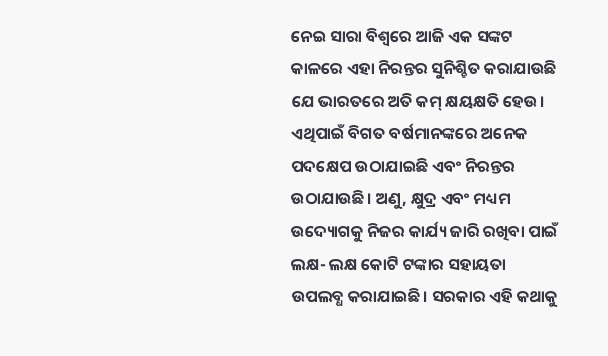ନେଇ ସାରା ବିଶ୍ୱରେ ଆଜି ଏକ ସଙ୍କଟ କାଳରେ ଏହା ନିରନ୍ତର ସୁନିଶ୍ଚିତ କରାଯାଉଛି ଯେ ଭାରତରେ ଅତି କମ୍‍ କ୍ଷୟକ୍ଷତି ହେଉ। ଏଥିପାଇଁ ବିଗତ ବର୍ଷମାନଙ୍କରେ ଅନେକ ପଦକ୍ଷେପ ଉଠାଯାଇଛି ଏବଂ ନିରନ୍ତର ଉଠାଯାଉଛି। ଅଣୁ, କ୍ଷୁଦ୍ର ଏବଂ ମଧ୍ୟମ ଉଦ୍ୟୋଗକୁ ନିଜର କାର୍ଯ୍ୟ ଜାରି ରଖିବା ପାଇଁ ଲକ୍ଷ- ଲକ୍ଷ କୋଟି ଟଙ୍କାର ସହାୟତା ଉପଲବ୍ଧ କରାଯାଇଛି। ସରକାର ଏହି କଥାକୁ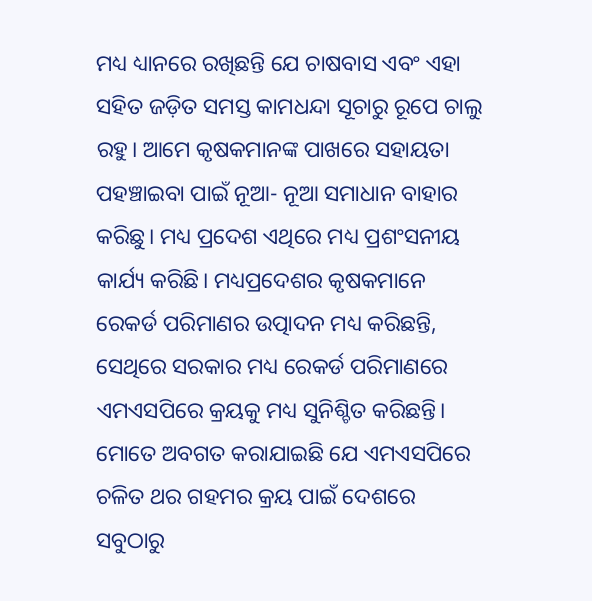ମଧ୍ୟ ଧ୍ୟାନରେ ରଖିଛନ୍ତି ଯେ ଚାଷବାସ ଏବଂ ଏହା ସହିତ ଜଡ଼ିତ ସମସ୍ତ କାମଧନ୍ଦା ସୂଚାରୁ ରୂପେ ଚାଲୁ ରହୁ। ଆମେ କୃଷକମାନଙ୍କ ପାଖରେ ସହାୟତା ପହଞ୍ଚାଇବା ପାଇଁ ନୂଆ- ନୂଆ ସମାଧାନ ବାହାର କରିଛୁ। ମଧ୍ୟ ପ୍ରଦେଶ ଏଥିରେ ମଧ୍ୟ ପ୍ରଶଂସନୀୟ କାର୍ଯ୍ୟ କରିଛି। ମଧ୍ୟପ୍ରଦେଶର କୃଷକମାନେ ରେକର୍ଡ ପରିମାଣର ଉତ୍ପାଦନ ମଧ୍ୟ କରିଛନ୍ତି, ସେଥିରେ ସରକାର ମଧ୍ୟ ରେକର୍ଡ ପରିମାଣରେ ଏମଏସପିରେ କ୍ରୟକୁ ମଧ୍ୟ ସୁନିଶ୍ଚିତ କରିଛନ୍ତି। ମୋତେ ଅବଗତ କରାଯାଇଛି ଯେ ଏମଏସପିରେ ଚଳିତ ଥର ଗହମର କ୍ରୟ ପାଇଁ ଦେଶରେ ସବୁଠାରୁ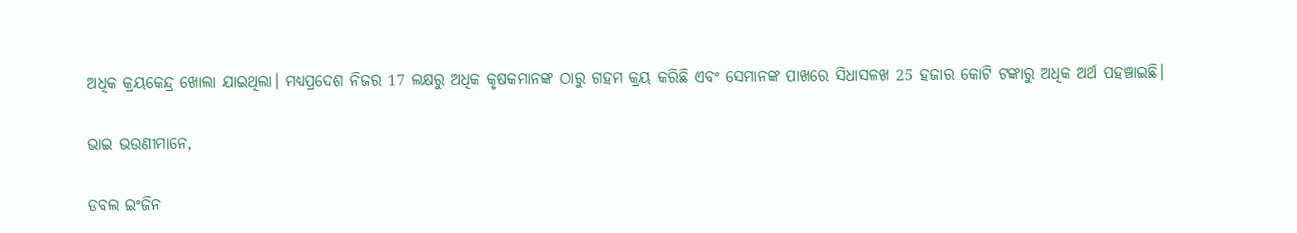ଅଧିକ କ୍ରୟକେନ୍ଦ୍ର ଖୋଲା ଯାଇଥିଲା। ମଧ୍ୟପ୍ରଦେଶ ନିଜର 17 ଲକ୍ଷରୁ ଅଧିକ କୃଷକମାନଙ୍କ ଠାରୁ ଗହମ କ୍ରୟ କରିଛି ଏବଂ ସେମାନଙ୍କ ପାଖରେ ସିଧାସଳଖ 25 ହଜାର କୋଟି ଟଙ୍କାରୁ ଅଧିକ ଅର୍ଥ ପହଞ୍ଚାଇଛି।

ଭାଇ ଭଉଣୀମାନେ,

ଡବଲ ଇଂଜିନ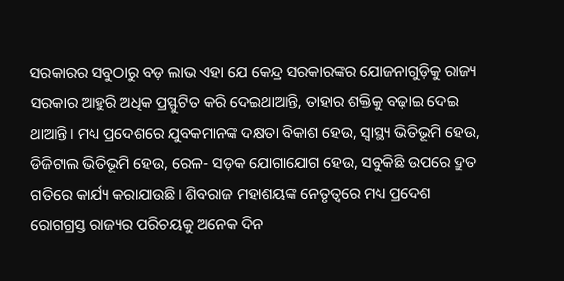ସରକାରର ସବୁଠାରୁ ବଡ଼ ଲାଭ ଏହା ଯେ କେନ୍ଦ୍ର ସରକାରଙ୍କର ଯୋଜନାଗୁଡ଼ିକୁ ରାଜ୍ୟ ସରକାର ଆହୁରି ଅଧିକ ପ୍ରସ୍ଫୁଟିତ କରି ଦେଇଥାଆନ୍ତି, ତାହାର ଶକ୍ତିକୁ ବଢ଼ାଇ ଦେଇ ଥାଆନ୍ତି। ମଧ୍ୟ ପ୍ରଦେଶରେ ଯୁବକମାନଙ୍କ ଦକ୍ଷତା ବିକାଶ ହେଉ, ସ୍ୱାସ୍ଥ୍ୟ ଭିତିଭୂମି ହେଉ, ଡିଜିଟାଲ ଭିତିଭୂମି ହେଉ, ରେଳ- ସଡ଼କ ଯୋଗାଯୋଗ ହେଉ, ସବୁକିଛି ଉପରେ ଦ୍ରୁତ ଗତିରେ କାର୍ଯ୍ୟ କରାଯାଉଛି। ଶିବରାଜ ମହାଶୟଙ୍କ ନେତୃତ୍ୱରେ ମଧ୍ୟ ପ୍ରଦେଶ ରୋଗଗ୍ରସ୍ତ ରାଜ୍ୟର ପରିଚୟକୁ ଅନେକ ଦିନ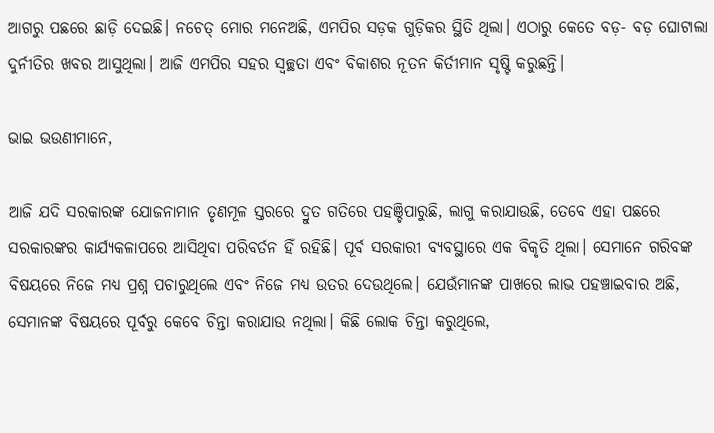ଆଗରୁ ପଛରେ ଛାଡ଼ି ଦେଇଛି। ନଚେତ୍‍ ମୋର ମନେଅଛି, ଏମପିର ସଡ଼କ ଗୁଡ଼ିକର ସ୍ଥିତି ଥିଲା। ଏଠାରୁ କେତେ ବଡ଼- ବଡ଼ ଘୋଟାଲା ଦୁର୍ନୀତିର ଖବର ଆସୁଥିଲା। ଆଜି ଏମପିର ସହର ସ୍ୱଚ୍ଛତା ଏବଂ ବିକାଶର ନୂତନ କିର୍ତୀମାନ ସୃଷ୍ଟି କରୁଛନ୍ତି।

ଭାଇ ଭଉଣୀମାନେ,

ଆଜି ଯଦି ସରକାରଙ୍କ ଯୋଜନାମାନ ତୃଣମୂଳ ସ୍ତରରେ ଦ୍ରୁତ ଗତିରେ ପହଞ୍ଚିପାରୁଛି, ଲାଗୁ କରାଯାଉଛି, ତେବେ ଏହା ପଛରେ ସରକାରଙ୍କର କାର୍ଯ୍ୟକଳାପରେ ଆସିଥିବା ପରିବର୍ତନ ହିଁ ରହିଛି। ପୂର୍ବ ସରକାରୀ ବ୍ୟବସ୍ଥାରେ ଏକ ବିକୃତି ଥିଲା। ସେମାନେ ଗରିବଙ୍କ ବିଷୟରେ ନିଜେ ମଧ୍ୟ ପ୍ରଶ୍ନ ପଚାରୁଥିଲେ ଏବଂ ନିଜେ ମଧ୍ୟ ଉତର ଦେଉଥିଲେ। ଯେଉଁମାନଙ୍କ ପାଖରେ ଲାଭ ପହଞ୍ଚାଇବାର ଅଛି, ସେମାନଙ୍କ ବିଷୟରେ ପୂର୍ବରୁ କେବେ ଚିନ୍ତା କରାଯାଉ ନଥିଲା। କିଛି ଲୋକ ଚିନ୍ତା କରୁଥିଲେ,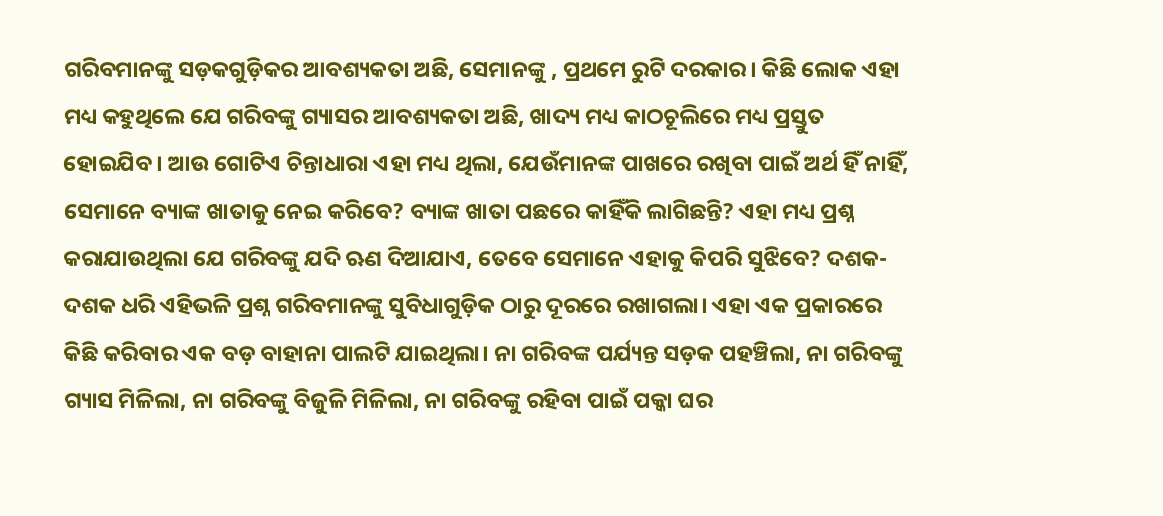ଗରିବମାନଙ୍କୁ ସଡ଼କଗୁଡ଼ିକର ଆବଶ୍ୟକତା ଅଛି, ସେମାନଙ୍କୁ , ପ୍ରଥମେ ରୁଟି ଦରକାର। କିଛି ଲୋକ ଏହା ମଧ୍ୟ କହୁଥିଲେ ଯେ ଗରିବଙ୍କୁ ଗ୍ୟାସର ଆବଶ୍ୟକତା ଅଛି, ଖାଦ୍ୟ ମଧ୍ୟ କାଠଚୂଲିରେ ମଧ୍ୟ ପ୍ରସ୍ତୁତ ହୋଇଯିବ। ଆଉ ଗୋଟିଏ ଚିନ୍ତାଧାରା ଏହା ମଧ୍ୟ ଥିଲା, ଯେଉଁମାନଙ୍କ ପାଖରେ ରଖିବା ପାଇଁ ଅର୍ଥ ହିଁ ନାହିଁ, ସେମାନେ ବ୍ୟାଙ୍କ ଖାତାକୁ ନେଇ କରିବେ? ବ୍ୟାଙ୍କ ଖାତା ପଛରେ କାହିଁକି ଲାଗିଛନ୍ତି? ଏହା ମଧ୍ୟ ପ୍ରଶ୍ନ କରାଯାଉଥିଲା ଯେ ଗରିବଙ୍କୁ ଯଦି ଋଣ ଦିଆଯାଏ, ତେବେ ସେମାନେ ଏହାକୁ କିପରି ସୁଝିବେ? ଦଶକ- ଦଶକ ଧରି ଏହିଭଳି ପ୍ରଶ୍ନ ଗରିବମାନଙ୍କୁ ସୁବିଧାଗୁଡ଼ିକ ଠାରୁ ଦୂରରେ ରଖାଗଲା। ଏହା ଏକ ପ୍ରକାରରେ କିଛି କରିବାର ଏକ ବଡ଼ ବାହାନା ପାଲଟି ଯାଇଥିଲା। ନା ଗରିବଙ୍କ ପର୍ଯ୍ୟନ୍ତ ସଡ଼କ ପହଞ୍ଚିଲା, ନା ଗରିବଙ୍କୁ ଗ୍ୟାସ ମିଳିଲା, ନା ଗରିବଙ୍କୁ ବିଜୁଳି ମିଳିଲା, ନା ଗରିବଙ୍କୁ ରହିବା ପାଇଁ ପକ୍କା ଘର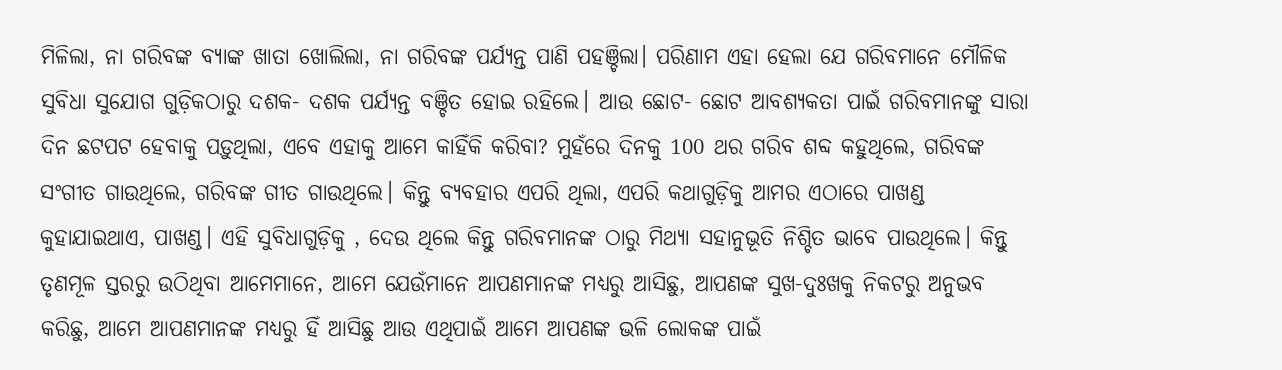ମିଳିଲା, ନା ଗରିବଙ୍କ ବ୍ୟାଙ୍କ ଖାତା ଖୋଲିଲା, ନା ଗରିବଙ୍କ ପର୍ଯ୍ୟନ୍ତ ପାଣି ପହଞ୍ଚିଲା। ପରିଣାମ ଏହା ହେଲା ଯେ ଗରିବମାନେ ମୌଳିକ ସୁବିଧା ସୁଯୋଗ ଗୁଡ଼ିକଠାରୁ ଦଶକ- ଦଶକ ପର୍ଯ୍ୟନ୍ତ ବଞ୍ଚିତ ହୋଇ ରହିଲେ। ଆଉ ଛୋଟ- ଛୋଟ ଆବଶ୍ୟକତା ପାଇଁ ଗରିବମାନଙ୍କୁ ସାରା ଦିନ ଛଟପଟ ହେବାକୁ ପଡ଼ୁଥିଲା, ଏବେ ଏହାକୁ ଆମେ କାହିଁକି କରିବା? ମୁହଁରେ ଦିନକୁ 100 ଥର ଗରିବ ଶବ୍ଦ କହୁଥିଲେ, ଗରିବଙ୍କ ସଂଗୀତ ଗାଉଥିଲେ, ଗରିବଙ୍କ ଗୀତ ଗାଉଥିଲେ। କିନ୍ତୁ ବ୍ୟବହାର ଏପରି ଥିଲା, ଏପରି କଥାଗୁଡ଼ିକୁ ଆମର ଏଠାରେ ପାଖଣ୍ଡ କୁହାଯାଇଥାଏ, ପାଖଣ୍ଡ। ଏହି ସୁବିଧାଗୁଡ଼ିକୁ , ଦେଉ ଥିଲେ କିନ୍ତୁ ଗରିବମାନଙ୍କ ଠାରୁ ମିଥ୍ୟା ସହାନୁଭୂତି ନିଶ୍ଚିତ ଭାବେ ପାଉଥିଲେ। କିନ୍ତୁ ତୃଣମୂଳ ସ୍ତରରୁ ଉଠିଥିବା ଆମେମାନେ, ଆମେ ଯେଉଁମାନେ ଆପଣମାନଙ୍କ ମଧ୍ୟରୁ ଆସିଛୁ, ଆପଣଙ୍କ ସୁଖ-ଦୁଃଖକୁ ନିକଟରୁ ଅନୁଭବ କରିଛୁ, ଆମେ ଆପଣମାନଙ୍କ ମଧ୍ୟରୁ ହିଁ ଆସିଛୁ ଆଉ ଏଥିପାଇଁ ଆମେ ଆପଣଙ୍କ ଭଳି ଲୋକଙ୍କ ପାଇଁ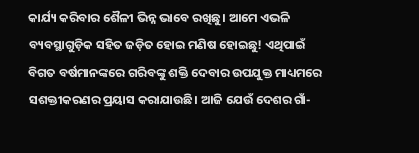କାର୍ଯ୍ୟ କରିବାର ଶୈଳୀ ଭିନ୍ନ ଭାବେ ରଖିଛୁ। ଆମେ ଏଭଳି ବ୍ୟବସ୍ଥାଗୁଡ଼ିକ ସହିତ ଜଡ଼ିତ ହୋଇ ମଣିଷ ହୋଇଛୁ! ଏଥିପାଇଁ ବିଗତ ବର୍ଷମାନଙ୍କରେ ଗରିବଙ୍କୁ ଶକ୍ତି ଦେବାର ଉପଯୁକ୍ତ ମାଧ୍ୟମରେ ସଶକ୍ତୀକରଣର ପ୍ରୟାସ କରାଯାଉଛି। ଆଜି ଯେଉଁ ଦେଶର ଗାଁ-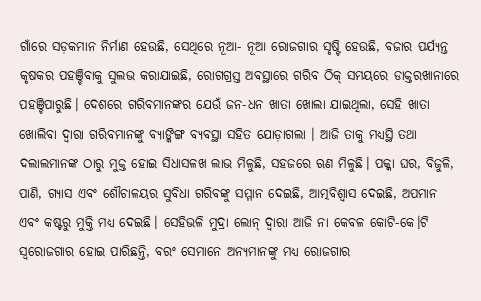ଗାଁରେ ସଡ଼କମାନ ନିର୍ମାଣ ହେଉଛି, ସେଥିରେ ନୂଆ- ନୂଆ ରୋଜଗାର ସୃଷ୍ଟି ହେଉଛି, ବଜାର ପର୍ଯ୍ୟନ୍ତ କୃଷକର ପହଞ୍ଚିବାକୁ ସୁଲଭ କରାଯାଇଛି, ରୋଗଗ୍ରସ୍ତ ଅବସ୍ଥାରେ ଗରିବ ଠିକ୍‍ ସମୟରେ ଡାକ୍ତରଖାନାରେ ପହଞ୍ଚିପାରୁଛି। ଦେଶରେ ଗରିବମାନଙ୍କର ଯେଉଁ ଜନ-ଧନ ଖାତା ଖୋଲା ଯାଇଥିଲା, ସେହି ଖାତା ଖୋଲିବା ଦ୍ୱାରା ଗରିବମାନଙ୍କୁ ବ୍ୟାଙ୍କିଙ୍ଗ ବ୍ୟବସ୍ଥା ସହିତ ଯୋଡ଼ାଗଲା । ଆଜି ତାକୁ ମଧ୍ୟସ୍ଥି ତଥା ଦଲାଲମାନଙ୍କ ଠାରୁ ମୁକ୍ତ ହୋଇ ସିଧାସଳଖ ଲାଭ ମିଳୁଛି, ସହଜରେ ଋଣ ମିଳୁଛି। ପକ୍କା ଘର, ବିଜୁଳି, ପାଣି, ଗ୍ୟାସ ଏବଂ ଶୌଚାଳୟର ସୁବିଧା ଗରିବଙ୍କୁ ସମ୍ମାନ ଦେଇଛି, ଆତ୍ମବିଶ୍ୱାସ ଦେଇଛି, ଅପମାନ ଏବଂ କଷ୍ଟରୁ ମୁକ୍ତି ମଧ୍ୟ ଦେଇଛି। ସେହିଭଳି ମୁଦ୍ରା ଲୋନ୍‍ ଦ୍ୱାରା ଆଜି ନା କେବଳ କୋଟି-କେ।ଟି ସ୍ୱରୋଜଗାର ହୋଇ ପାରିଛନ୍ତି, ବରଂ ସେମାନେ ଅନ୍ୟମାନଙ୍କୁ ମଧ୍ୟ ରୋଜଗାର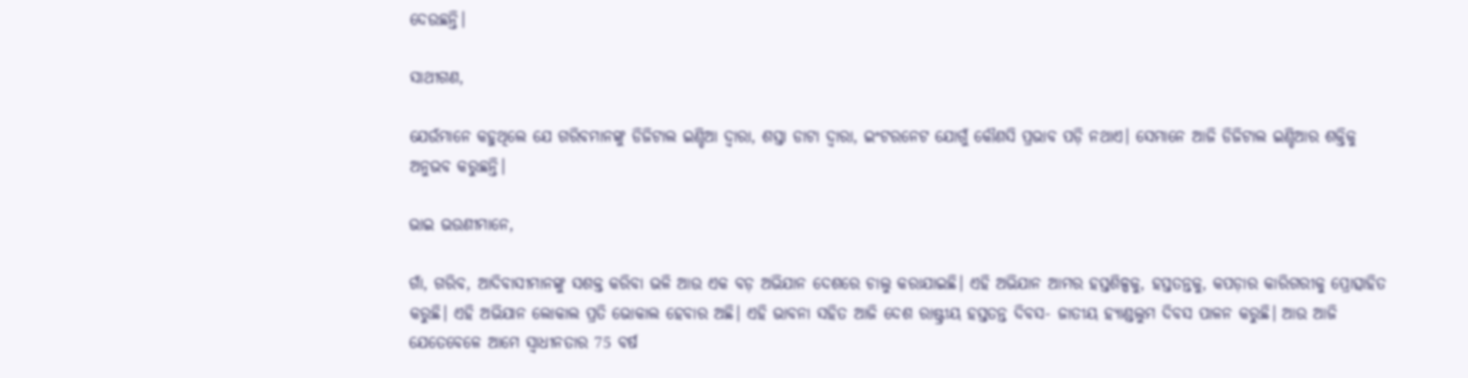ଦେଉଛନ୍ତି।

ସାଥୀଗଣ,

ଯେଉଁମାନେ କହୁଥିଲେ ଯେ ଗରିବମାନଙ୍କୁ ଡିଜିଟାଲ ଇଣ୍ଡିଆ ଦ୍ୱାରା, ଶସ୍ତା ଡାଟା ଦ୍ୱାରା, ଇଂଟରନେଟ ଯୋଗୁଁ କୌଣସି ପ୍ରଭାବ ପଡ଼ି ନଥାଏ। ସେମାନେ ଆଜି ଡିଜିଟାଲ ଇଣ୍ଡିଆର ଶକ୍ତିକୁ ଅନୁଭବ କରୁଛନ୍ତି।

ଭାଇ ଭଉଣୀମାନେ,

ଗାଁ, ଗରିବ, ଆଦିବାସୀମାନଙ୍କୁ ସଶକ୍ତ କରିବା ଭଳି ଆଉ ଏକ ବଡ଼ ଅଭିଯାନ ଦେଶରେ ଚାଲୁ କରାଯାଇଛି। ଏହି ଅଭିଯାନ ଆମର ହସ୍ତଶିଳ୍ପକୁ, ହସ୍ତତନ୍ତକୁ, କପଡ଼ାର କାରିଗରୀକୁ ପ୍ରୋତ୍ସାହିତ କରୁଛି। ଏହି ଅଭିଯାନ ଲୋକାଲ ପ୍ରତି ଭୋକାଲ ହେବାର ଅଛି। ଏହି ଭାବନା ସହିତ ଆଜି ଦେଶ ରାଷ୍ଟ୍ରୀୟ ହସ୍ତତନ୍ତ ଦିବସ- ଜାତୀୟ ହ୍ୟାଣ୍ଡଲୁମ ଦିବସ ପାଳନ କରୁଛି। ଆଉ ଆଜି ଯେତେବେଳେ ଆମେ ସ୍ୱାଧୀନତାର 75 ବର୍ଷ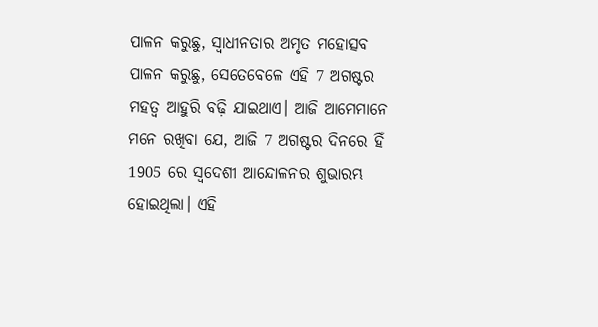ପାଳନ କରୁଛୁ, ସ୍ୱାଧୀନତାର ଅମୃତ ମହୋତ୍ସବ ପାଳନ କରୁଛୁ, ସେତେବେଳେ ଏହି 7 ଅଗଷ୍ଟର ମହତ୍ୱ ଆହୁରି ବଢ଼ି ଯାଇଥାଏ। ଆଜି ଆମେମାନେ ମନେ ରଖିବା ଯେ, ଆଜି 7 ଅଗଷ୍ଟର ଦିନରେ ହିଁ 1905 ରେ ସ୍ୱଦେଶୀ ଆନ୍ଦୋଳନର ଶୁଭାରମ୍ଭ ହୋଇଥିଲା। ଏହି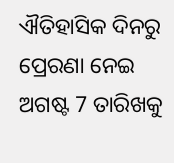ଐତିହାସିକ ଦିନରୁ ପ୍ରେରଣା ନେଇ ଅଗଷ୍ଟ 7 ତାରିଖକୁ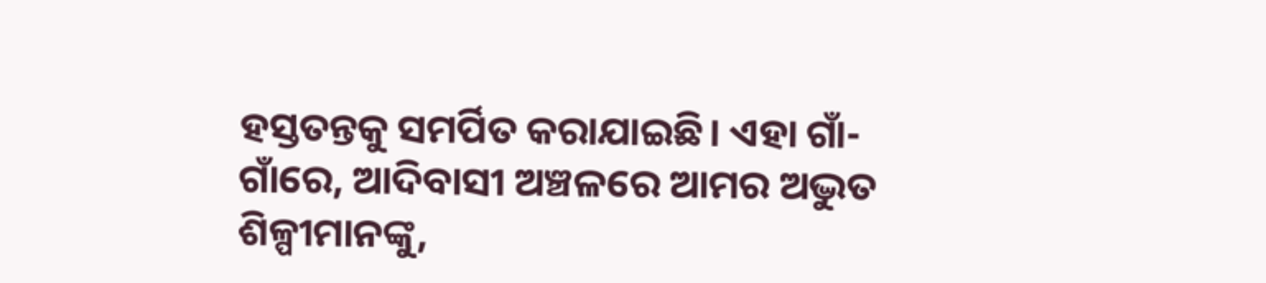ହସ୍ତତନ୍ତକୁ ସମର୍ପିତ କରାଯାଇଛି। ଏହା ଗାଁ- ଗାଁରେ, ଆଦିବାସୀ ଅଞ୍ଚଳରେ ଆମର ଅଦ୍ଭୁତ ଶିଳ୍ପୀମାନଙ୍କୁ,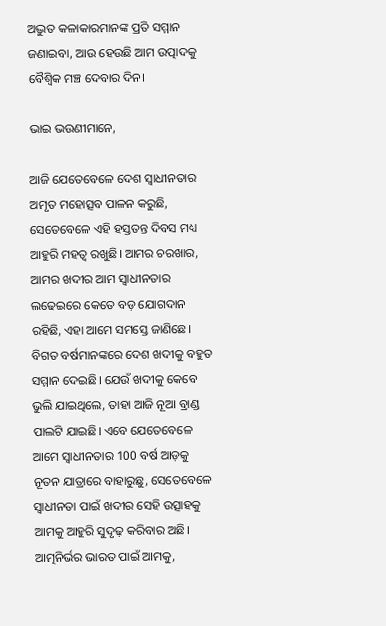ଅଦ୍ଭୁତ କଳାକାରମାନଙ୍କ ପ୍ରତି ସମ୍ମାନ ଜଣାଇବା, ଆଉ ହେଉଛି ଆମ ଉତ୍ପାଦକୁ ବୈଶ୍ୱିକ ମଞ୍ଚ ଦେବାର ଦିନ।

ଭାଇ ଭଉଣୀମାନେ,

ଆଜି ଯେତେବେଳେ ଦେଶ ସ୍ୱାଧୀନତାର ଅମୃତ ମହୋତ୍ସବ ପାଳନ କରୁଛି, ସେତେବେଳେ ଏହି ହସ୍ତତନ୍ତ ଦିବସ ମଧ୍ୟ ଆହୁରି ମହତ୍ୱ ରଖୁଛି। ଆମର ଚରଖାର, ଆମର ଖଦୀର ଆମ ସ୍ୱାଧୀନତାର ଲଢେଇରେ କେତେ ବଡ଼ ଯୋଗଦାନ ରହିଛି, ଏହା ଆମେ ସମସ୍ତେ ଜାଣିଛେ। ବିଗତ ବର୍ଷମାନଙ୍କରେ ଦେଶ ଖଦୀକୁ ବହୁତ ସମ୍ମାନ ଦେଇଛି। ଯେଉଁ ଖଦୀକୁ କେବେ ଭୁଲି ଯାଇଥିଲେ, ତାହା ଆଜି ନୂଆ ବ୍ରାଣ୍ଡ ପାଲଟି ଯାଇଛି। ଏବେ ଯେତେବେଳେ ଆମେ ସ୍ୱାଧୀନତାର 100 ବର୍ଷ ଆଡ଼କୁ ନୂତନ ଯାତ୍ରାରେ ବାହାରୁଛୁ, ସେତେବେଳେ ସ୍ୱାଧୀନତା ପାଇଁ ଖଦୀର ସେହି ଉତ୍ସାହକୁ ଆମକୁ ଆହୁରି ସୁଦୃଢ଼ କରିବାର ଅଛି। ଆତ୍ମନିର୍ଭର ଭାରତ ପାଇଁ ଆମକୁ,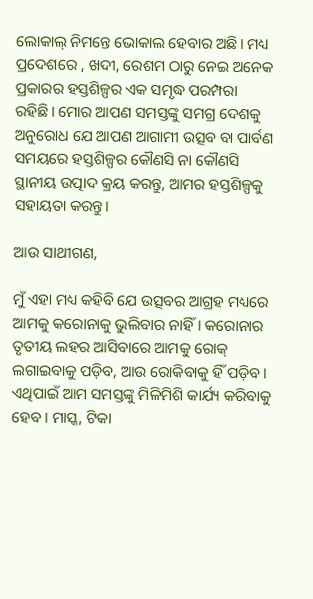ଲୋକାଲ୍‍ ନିମନ୍ତେ ଭୋକାଲ ହେବାର ଅଛି। ମଧ୍ୟ ପ୍ରଦେଶରେ , ଖଦୀ, ରେଶମ ଠାରୁ ନେଇ ଅନେକ ପ୍ରକାରର ହସ୍ତଶିଳ୍ପର ଏକ ସମୃଦ୍ଧ ପରମ୍ପରା ରହିଛି। ମୋର ଆପଣ ସମସ୍ତଙ୍କୁ ସମଗ୍ର ଦେଶକୁ ଅନୁରୋଧ ଯେ ଆପଣ ଆଗାମୀ ଉତ୍ସବ ବା ପାର୍ବଣ ସମୟରେ ହସ୍ତଶିଳ୍ପର କୌଣସି ନା କୌଣସି ସ୍ଥାନୀୟ ଉତ୍ପାଦ କ୍ରୟ କରନ୍ତୁ, ଆମର ହସ୍ତଶିଳ୍ପକୁ ସହାୟତା କରନ୍ତୁ।

ଆଉ ସାଥୀଗଣ,

ମୁଁ ଏହା ମଧ୍ୟ କହିବି ଯେ ଉତ୍ସବର ଆଗ୍ରହ ମଧ୍ୟରେ ଆମକୁ କରୋନାକୁ ଭୁଲିବାର ନାହିଁ। କରୋନାର ତୃତୀୟ ଲହର ଆସିବାରେ ଆମକୁ ରୋକ୍‍ ଲଗାଇବାକୁ ପଡ଼ିବ, ଆଉ ରୋକିବାକୁ ହିଁ ପଡ଼ିବ। ଏଥିପାଇଁ ଆମ ସମସ୍ତଙ୍କୁ ମିଳିମିଶି କାର୍ଯ୍ୟ କରିବାକୁ ହେବ। ମାସ୍କ, ଟିକା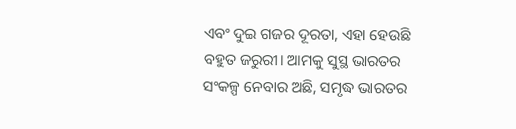ଏବଂ ଦୁଇ ଗଜର ଦୂରତା, ଏହା ହେଉଛି ବହୁତ ଜରୁରୀ। ଆମକୁ ସୁସ୍ଥ ଭାରତର ସଂକଳ୍ପ ନେବାର ଅଛି, ସମୃଦ୍ଧ ଭାରତର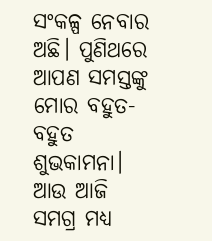ସଂକଳ୍ପ ନେବାର ଅଛି। ପୁଣିଥରେ ଆପଣ ସମସ୍ତଙ୍କୁ ମୋର ବହୁତ- ବହୁତ ଶୁଭକାମନା। ଆଉ ଆଜି ସମଗ୍ର ମଧ୍ୟ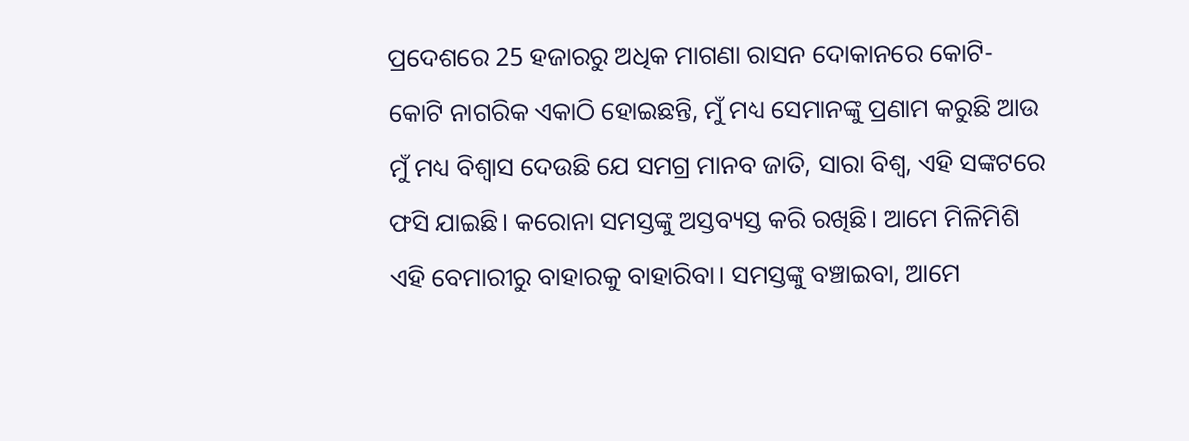ପ୍ରଦେଶରେ 25 ହଜାରରୁ ଅଧିକ ମାଗଣା ରାସନ ଦୋକାନରେ କୋଟି- କୋଟି ନାଗରିକ ଏକାଠି ହୋଇଛନ୍ତି, ମୁଁ ମଧ୍ୟ ସେମାନଙ୍କୁ ପ୍ରଣାମ କରୁଛି ଆଉ ମୁଁ ମଧ୍ୟ ବିଶ୍ୱାସ ଦେଉଛି ଯେ ସମଗ୍ର ମାନବ ଜାତି, ସାରା ବିଶ୍ୱ, ଏହି ସଙ୍କଟରେ ଫସି ଯାଇଛି। କରୋନା ସମସ୍ତଙ୍କୁ ଅସ୍ତବ୍ୟସ୍ତ କରି ରଖିଛି। ଆମେ ମିଳିମିଶି ଏହି ବେମାରୀରୁ ବାହାରକୁ ବାହାରିବା। ସମସ୍ତଙ୍କୁ ବଞ୍ଚାଇବା, ଆମେ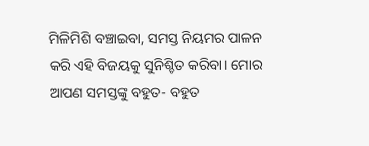ମିଳିମିଶି ବଞ୍ଚାଇବା, ସମସ୍ତ ନିୟମର ପାଳନ କରି ଏହି ବିଜୟକୁ ସୁନିଶ୍ଚିତ କରିବା। ମୋର ଆପଣ ସମସ୍ତଙ୍କୁ ବହୁତ- ବହୁତ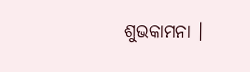ଶୁଭକାମନା ।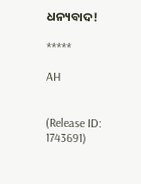ଧନ୍ୟବାଦ!

*****

AH


(Release ID: 1743691)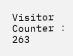Visitor Counter : 263